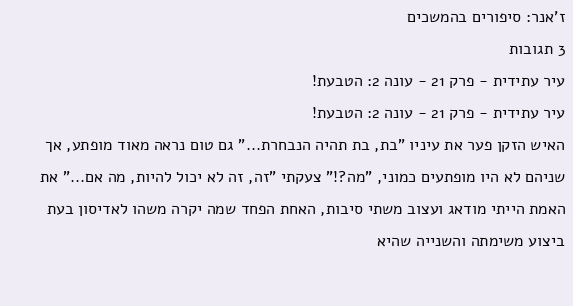ז'אנר: סיפורים בהמשכים
3 תגובות
עיר עתידית - פרק 21 - עונה 2: הטבעת!
עיר עתידית - פרק 21 - עונה 2: הטבעת!
האיש הזקן פער את עיניו "בת, בת תהיה הנבחרת..." גם טום נראה מאוד מופתע, אך שניהם לא היו מופתעים כמוני, "מה?!" צעקתי "זה, זה לא יכול להיות, מה אם..." את האמת הייתי מודאג ועצוב משתי סיבות, האחת הפחד שמה יקרה משהו לאדיסון בעת ביצוע משימתה והשנייה שהיא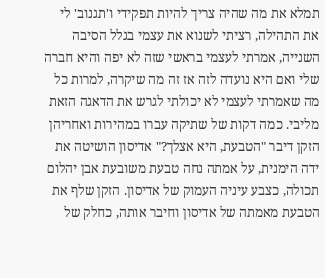תמלא את מה שהיה צריך להיות תפקידי ו'תגנוב' לי את התהילה, רציתי לשנוא את עצמי בגלל הסיבה השנייה, אמרתי לעצמי בראשי שזה לא יפה והיא חברה שלי ואם היא נועדה לזה אז זה מה שיקרה, למרות כל מה שאמרתי לעצמי לא יכולתי לגרש את הדאגה הזאת מליבי. כמה דקות של שתיקה עברו במהירות ואחריהן הזקן דיבר "הטבעת, היא אצלך?" אדיסון הושיטה את ידה הימנית, על אמתה נחה טבעת משובעת אבן יהלום תכולה, כצבע עיניה העמוק של אדיסון. הזקן שלף את הטבעת מאמתה של אדיסון וחיבר אותה, כחלק של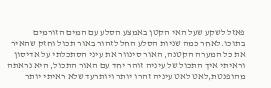פאזל לשקע שעל האי הקטן באמצע הסלע עם המים הזורמים בתוכו.לאחר כמה שניות הסלע החל לזהור באור תכול וחזק שהאיר את כל המערה הקטנה, האור סינוור את עיני הסתכלתי על אדיסון וראיתי איך התכול של עיניה זוהר יחד עם האור התכול, היא נראתה מהופנטת,לאט לאט עיניה זהרו יותר ויותרעד שלא ראיתי יותר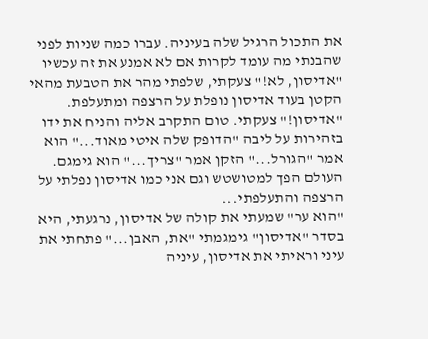את התכול הרגיל שלה בעיניה. עברו כמה שניות לפני שהבנתי מה עומד לקרות אם לא אמנע את זה עכשיו "אדיסון, לא!" צעקתי, שלפתי מהר את הטבעת מהאי הקטן בעוד אדיסון נופלת על הרצפה ומתעלפת. "אדיסון!" צעקתי. טום התקרב אליה והניח את ידו בזהירות על ליבה "הדופק שלה איטי מאוד..." הוא אמר "הגורל..." הזקן אמר "צריך..." הוא גימגם. העולם הפך למטושטש וגם אני כמו אדיסון נפלתי על הרצפה והתעלפתי...
"הוא ער" שמעתי את קולה של אדיסון, נרגעתי, היא בסדר "אדיסון" גימגמתי "את, האבן..." פתחתי את עיני וראיתי את אדיסון, עיניה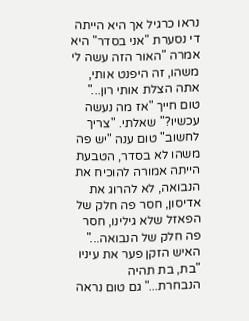נראו כרגיל אך היא הייתה די נסערת "אני בסדר" היא אמרה "האור הזה עשה לי משהו, זה היפנט אותי, אתה הצלת אותי רון..." טום חייך "אז מה נעשה עכשיו?" שאלתי. "צריך לחשוב" טום ענה "יש פה משהו לא בסדר, הטבעת הייתה אמורה להוכיח את הנבואה, לא להרוג את אדיסון, חסר פה חלק של הפאזל שלא גילינו, חסר פה חלק של הנבואה..."
האיש הזקן פער את עיניו "בת, בת תהיה הנבחרת..." גם טום נראה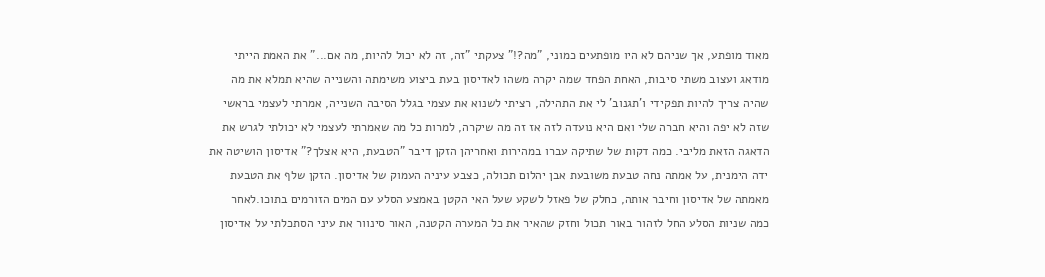מאוד מופתע, אך שניהם לא היו מופתעים כמוני, "מה?!" צעקתי "זה, זה לא יכול להיות, מה אם..." את האמת הייתי מודאג ועצוב משתי סיבות, האחת הפחד שמה יקרה משהו לאדיסון בעת ביצוע משימתה והשנייה שהיא תמלא את מה שהיה צריך להיות תפקידי ו'תגנוב' לי את התהילה, רציתי לשנוא את עצמי בגלל הסיבה השנייה, אמרתי לעצמי בראשי שזה לא יפה והיא חברה שלי ואם היא נועדה לזה אז זה מה שיקרה, למרות כל מה שאמרתי לעצמי לא יכולתי לגרש את הדאגה הזאת מליבי. כמה דקות של שתיקה עברו במהירות ואחריהן הזקן דיבר "הטבעת, היא אצלך?" אדיסון הושיטה את ידה הימנית, על אמתה נחה טבעת משובעת אבן יהלום תכולה, כצבע עיניה העמוק של אדיסון. הזקן שלף את הטבעת מאמתה של אדיסון וחיבר אותה, כחלק של פאזל לשקע שעל האי הקטן באמצע הסלע עם המים הזורמים בתוכו.לאחר כמה שניות הסלע החל לזהור באור תכול וחזק שהאיר את כל המערה הקטנה, האור סינוור את עיני הסתכלתי על אדיסון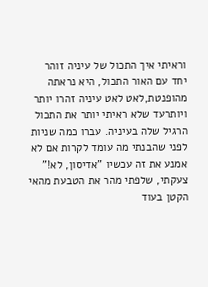וראיתי איך התכול של עיניה זוהר יחד עם האור התכול, היא נראתה מהופנטת,לאט לאט עיניה זהרו יותר ויותרעד שלא ראיתי יותר את התכול הרגיל שלה בעיניה. עברו כמה שניות לפני שהבנתי מה עומד לקרות אם לא אמנע את זה עכשיו "אדיסון, לא!" צעקתי, שלפתי מהר את הטבעת מהאי הקטן בעוד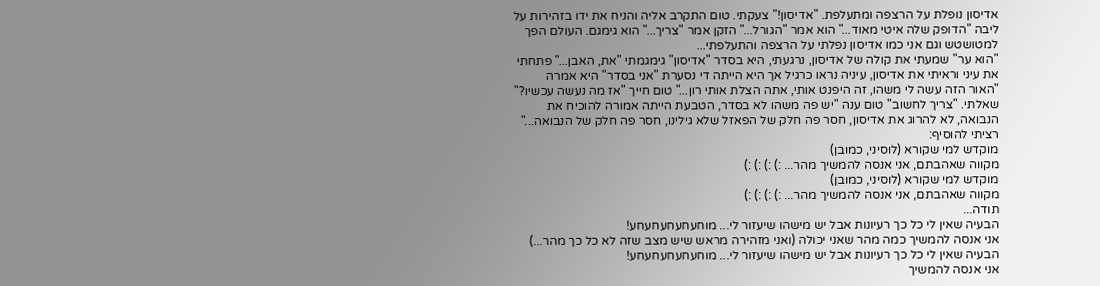אדיסון נופלת על הרצפה ומתעלפת. "אדיסון!" צעקתי. טום התקרב אליה והניח את ידו בזהירות על ליבה "הדופק שלה איטי מאוד..." הוא אמר "הגורל..." הזקן אמר "צריך..." הוא גימגם. העולם הפך למטושטש וגם אני כמו אדיסון נפלתי על הרצפה והתעלפתי...
"הוא ער" שמעתי את קולה של אדיסון, נרגעתי, היא בסדר "אדיסון" גימגמתי "את, האבן..." פתחתי את עיני וראיתי את אדיסון, עיניה נראו כרגיל אך היא הייתה די נסערת "אני בסדר" היא אמרה "האור הזה עשה לי משהו, זה היפנט אותי, אתה הצלת אותי רון..." טום חייך "אז מה נעשה עכשיו?" שאלתי. "צריך לחשוב" טום ענה "יש פה משהו לא בסדר, הטבעת הייתה אמורה להוכיח את הנבואה, לא להרוג את אדיסון, חסר פה חלק של הפאזל שלא גילינו, חסר פה חלק של הנבואה..."
רציתי להוסיף:
מוקדש למי שקורא (לוסיני, כמובן)
מקווה שאהבתם, אני אנסה להמשיך מהר... :) :) :) :)
מוקדש למי שקורא (לוסיני, כמובן)
מקווה שאהבתם, אני אנסה להמשיך מהר... :) :) :) :)
תודה...
הבעיה שאין לי כל כך רעיונות אבל יש מישהו שיעזור לי... מוחעחעחעחעחע!
אני אנסה להמשיך כמה מהר שאני יכולה (ואני מזהירה מראש שיש מצב שזה לא כל כך מהר...)
הבעיה שאין לי כל כך רעיונות אבל יש מישהו שיעזור לי... מוחעחעחעחעחע!
אני אנסה להמשיך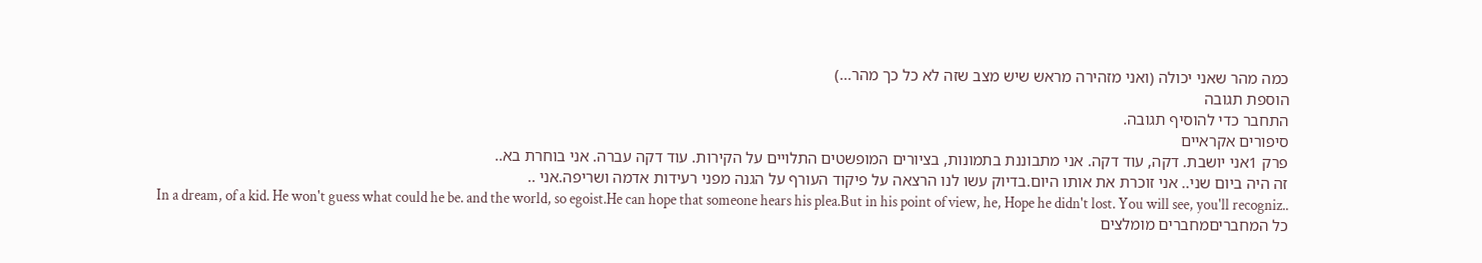כמה מהר שאני יכולה (ואני מזהירה מראש שיש מצב שזה לא כל כך מהר...)
הוספת תגובה
התחבר כדי להוסיף תגובה.
סיפורים אקראיים
פרק 1אני יושבת. דקה, עוד דקה. אני מתבוננת בתמונות, בציורים המופשטים התלויים על הקירות. עוד דקה עברה. אני בוחרת בא..
זה היה ביום שני.. אני זוכרת את אותו היום.בדיוק עשו לנו הרצאה על פיקוד העורף על הגנה מפני רעידות אדמה ושריפה.אני ..
In a dream, of a kid. He won't guess what could he be. and the world, so egoist.He can hope that someone hears his plea.But in his point of view, he, Hope he didn't lost. You will see, you'll recogniz..
כל המחבריםמחברים מומלצים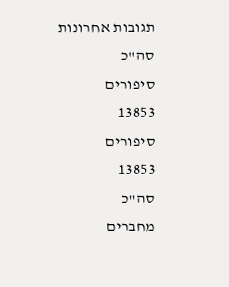תגובות אחרונות
סה"כ
סיפורים
13853
סיפורים
13853
סה"כ
מחברים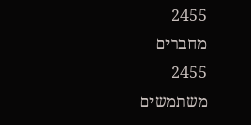2455
מחברים
2455
משתמשים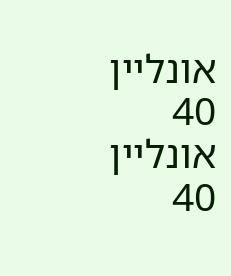אונליין
40
אונליין
40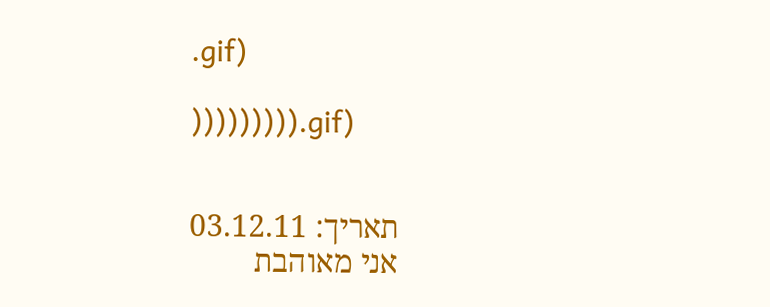.gif)

))))))))).gif)


תאריך: 03.12.11
אני מאוהבת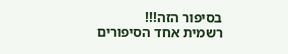בסיפור הזה!!!
רשמית אחד הסיפורים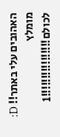האהובים עלי באתר!! D:
מומלץ לכולם!!!!!!!!!!!!!!!!1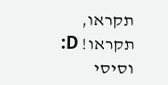תקראו, תקראו! D:
וסיסי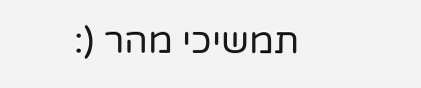תמשיכי מהר (: